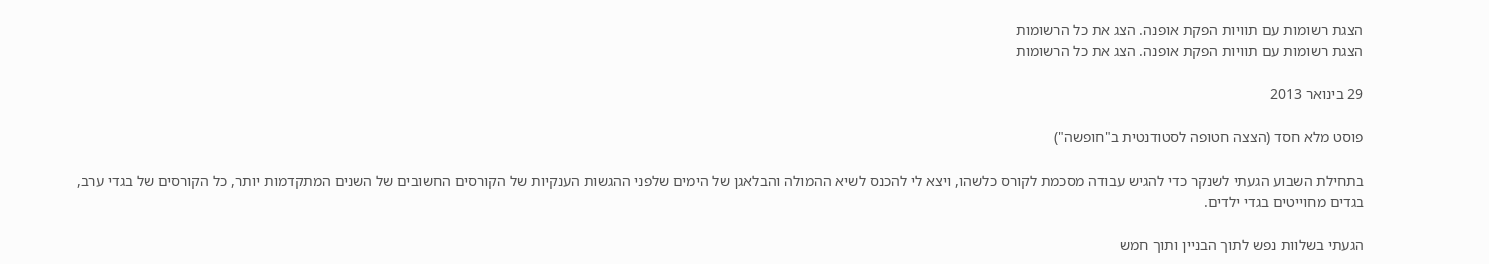הצגת רשומות עם תוויות הפקת אופנה. הצג את כל הרשומות
הצגת רשומות עם תוויות הפקת אופנה. הצג את כל הרשומות

29 בינואר 2013

פוסט מלא חסד (הצצה חטופה לסטודנטית ב"חופשה")

בתחילת השבוע הגעתי לשנקר כדי להגיש עבודה מסכמת לקורס כלשהו, ויצא לי להכנס לשיא ההמולה והבלאגן של הימים שלפני ההגשות הענקיות של הקורסים החשובים של השנים המתקדמות יותר, כל הקורסים של בגדי ערב, בגדים מחוייטים בגדי ילדים.

הגעתי בשלוות נפש לתוך הבניין ותוך חמש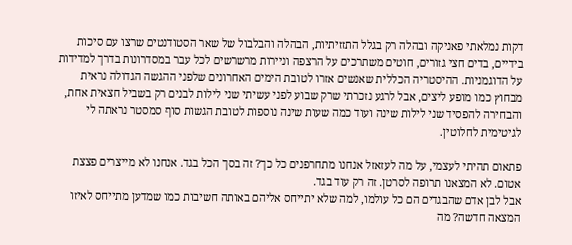דקות נמלאתי פאניקה ובהלה רק בגלל התזזיתיות, הבהלה והבלבול של שאר הסטודנטים שרצו עם סיכות בידיים, בדים חצי גזורים, חוטים משתרכים על הרצפה וניירות מרשרשים לכל עבר במסדרונות בדרך למדידות על הדוגמניות. ההיסטריה הכללית שאנשים אזרו לטובת הימים האחרונים שלפני ההגשה הגדולה נראית מבחוץ כמו מופע ליצים, אבל לרגע נזכרתי שרק שבוע לפני עשיתי שני לילות לבנים רק בשביל חצאית אחת, והבחירה להפסיד שני לילות שינה ועוד כמה שעות שינה נוספות לטובת הגשות סוף סמסטר נראתה לי לגיטימית לחלוטין.

פתאום תהיתי לעצמי, על מה לעזאזל אנחנו מתחרפנים כל כך? זה בסך הכל בגד. אנחנו לא מייצרים פצצת אטום. לא המצאנו תרופה לסרטן. זה רק עוד בגד.
אבל לבן אדם שהבגדים הם כל עולמו, למה שלא יתייחס אליהם באותה חשיבות כמו שמדען מתייחס לאיזו המצאה חדשה? מה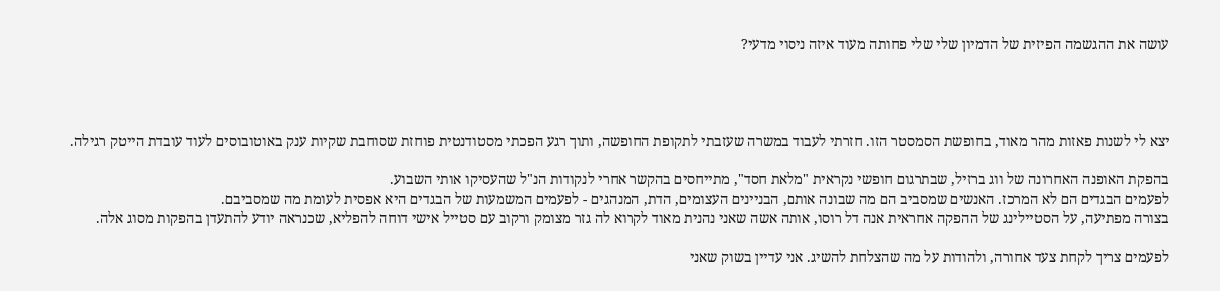עושה את ההגשמה הפיזית של הדמיון שלי שלי פחותה מעוד איזה ניסוי מדעי?




יצא לי לשנות פאזות מהר מאוד, בחופשת הסמסטר הזו. חזרתי לעבוד במשרה שעזבתי לתקופת החופשה, ותוך רגע הפכתי מסטודנטית פוחזת שסוחבת שקיות ענק באוטובוסים לעוד עובדת הייטק רגילה.

בהפקת האופנה האחרונה של ווג ברזיל, שבתרגום חופשי נקראית "מלאת חסד", מתייחסים בהקשר אחרי לנקודות הנ"ל שהעסיקו אותי השבוע.
לפעמים הבגדים הם לא המרכז. האנשים שמסביב הם מה שבונה אותם, הבניינים העצומים, הדת, המנהגים - לפעמים המשמעות של הבגדים היא אפסית לעומת מה שמסביבם.
בצורה מפתיעה, על הסטיילינג של ההפקה אחראית אנה דל רוסו, אותה אשה שאני נהנית מאוד לקרוא לה גזר מצומק ורקוב עם סטייל אישי דוחה להפליא, שכנראה יודע להתעדן בהפקות מסוג אלה.

לפעמים צריך לקחת צעד אחורה, ולהודות על מה שהצלחת להשיג. אני עדיין בשוק שאני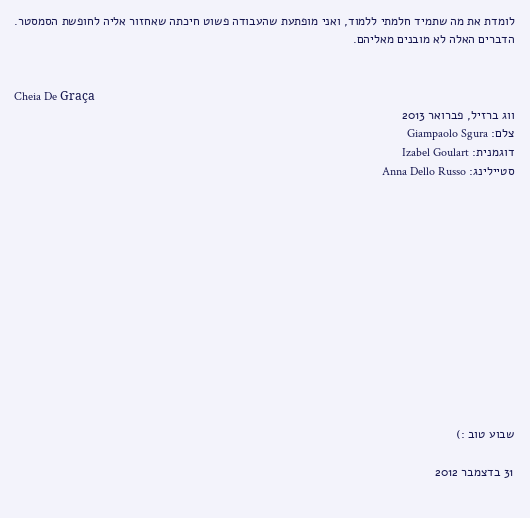לומדת את מה שתמיד חלמתי ללמוד, ואני מופתעת שהעבודה פשוט חיכתה שאחזור אליה לחופשת הסמסטר. הדברים האלה לא מובנים מאליהם.


Cheia De Graça
ווג ברזיל, פברואר 2013
צלם: Giampaolo Sgura
דוגמנית: Izabel Goulart
סטיילינג: Anna Dello Russo













שבוע טוב :)

31 בדצמבר 2012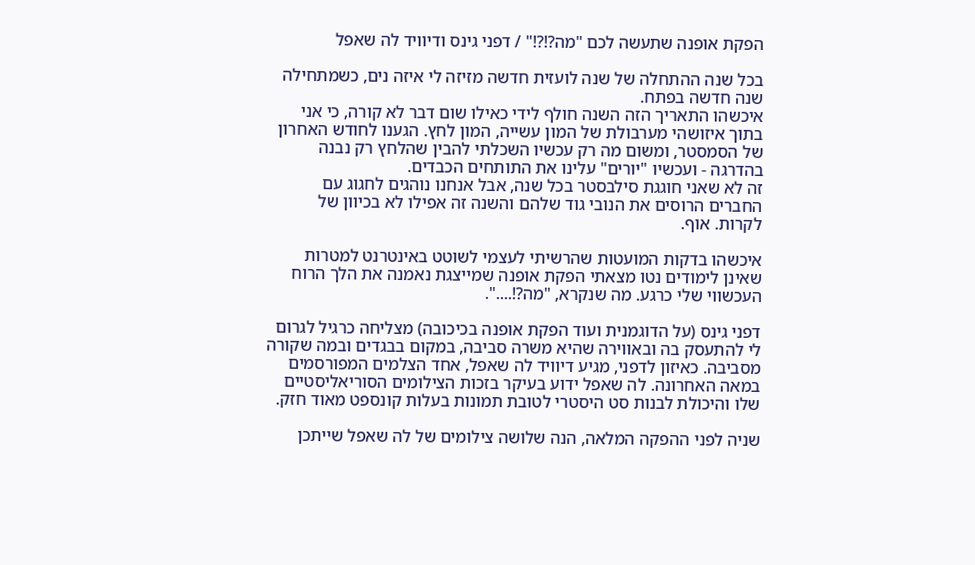הפקת אופנה שתעשה לכם "מה?!?!" / דפני גינס ודיוויד לה שאפל

בכל שנה ההתחלה של שנה לועזית חדשה מזיזה לי איזה נים, כשמתחילה שנה חדשה בפתח.
איכשהו התאריך הזה השנה חולף לידי כאילו שום דבר לא קורה, כי אני בתוך איזושהי מערבולת של המון עשייה, המון לחץ. הגענו לחודש האחרון של הסמסטר, ומשום מה רק עכשיו השכלתי להבין שהלחץ רק נבנה בהדרגה - ועכשיו "יורים" עלינו את התותחים הכבדים.
זה לא שאני חוגגת סילבסטר בכל שנה, אבל אנחנו נוהגים לחגוג עם החברים הרוסים את הנובי גוד שלהם והשנה זה אפילו לא בכיוון של לקרות. אוף.

איכשהו בדקות המועטות שהרשיתי לעצמי לשוטט באינטרנט למטרות שאינן לימודים נטו מצאתי הפקת אופנה שמייצגת נאמנה את הלך הרוח העכשווי שלי כרגע. מה שנקרא, "מה?!....".

דפני גינס (על הדוגמנית ועוד הפקת אופנה בכיכובה) מצליחה כרגיל לגרום לי להתעסק בה ובאווירה שהיא משרה סביבה, במקום בבגדים ובמה שקורה מסביבה. כאיזון לדפני, מגיע דיוויד לה שאפל, אחד הצלמים המפורסמים במאה האחרונה. לה שאפל ידוע בעיקר בזכות הצילומים הסוריאליסטיים שלו והיכולת לבנות סט היסטרי לטובת תמונות בעלות קונספט מאוד חזק.

שניה לפני ההפקה המלאה, הנה שלושה צילומים של לה שאפל שייתכן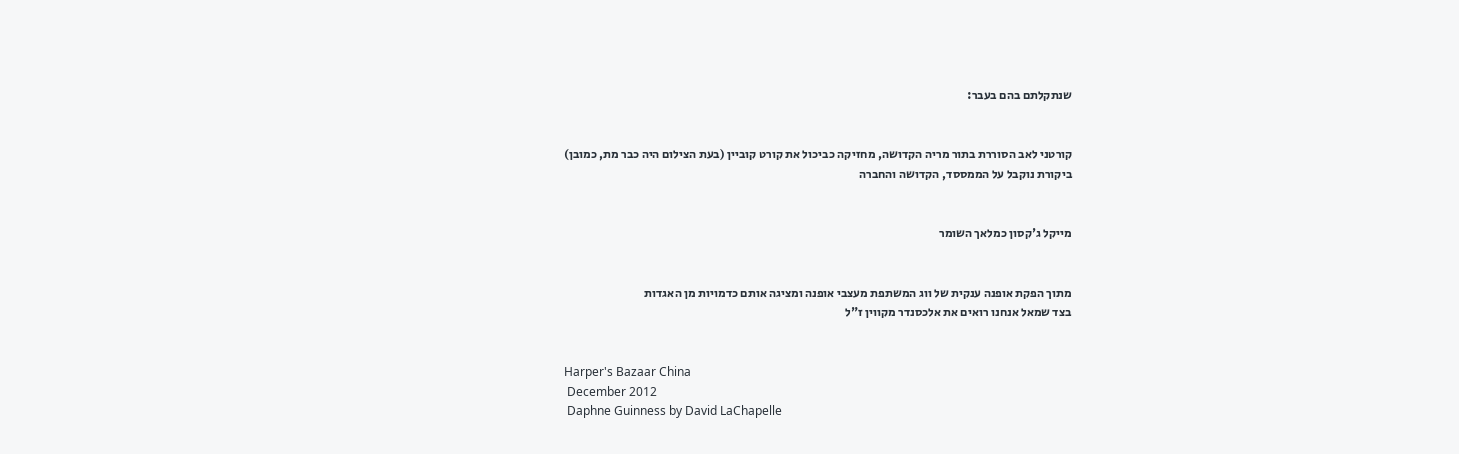שנתקלתם בהם בעבר:


קורטני לאב הסוררת בתור מריה הקדושה, מחזיקה כביכול את קורט קוביין (בעת הצילום היה כבר מת, כמובן)
ביקורת נוקבל על הממססד, הקדושה והחברה


מייקל ג'קסון כמלאך השומר


מתוך הפקת אופנה ענקית של ווג המשתפת מעצבי אופנה ומציגה אותם כדמויות מן האגדות
בצד שמאל אנחנו רואים את אלכסנדר מקווין ז"ל


Harper's Bazaar China
 December 2012
 Daphne Guinness by David LaChapelle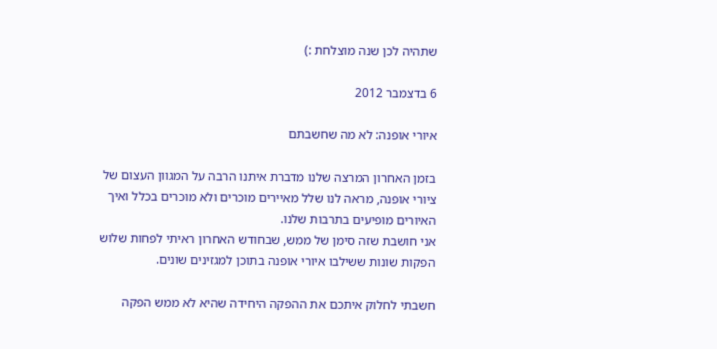שתהיה לכן שנה מוצלחת :)

6 בדצמבר 2012

איורי אופנה: לא מה שחשבתם

בזמן האחרון המרצה שלנו מדברת איתנו הרבה על המגוון העצום של ציורי אופנה, מראה לנו שלל מאיירים מוכרים ולא מוכרים בכלל ואיך האיורים מופיעים בתרבות שלנו.
אני חושבת שזה סימן של ממש, שבחודש האחרון ראיתי לפחות שלוש הפקות שונות ששילבו איורי אופנה בתוכן למגזינים שונים.

חשבתי לחלוק איתכם את ההפקה היחידה שהיא לא ממש הפקה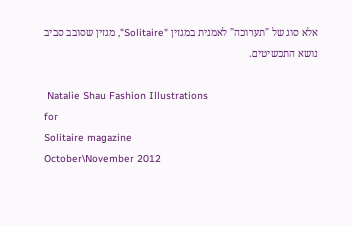אלא סוג של "תערוכה" לאמנית במגזין "Solitaire", מגזין שסובב סביב נושא התכשיטים.

 Natalie Shau Fashion Illustrations
for
Solitaire magazine
October\November 2012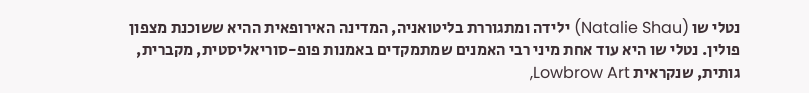נטלי שו (Natalie Shau) ילידה ומתגוררת בליטואניה, המדינה האירופאית ההיא ששוכנת מצפון פולין. נטלי שו היא עוד אחת מיני רבי האמנים שמתמקדים באמנות פופ-סוריאליסטית, מקברית, גותית, שנקראית Lowbrow Art,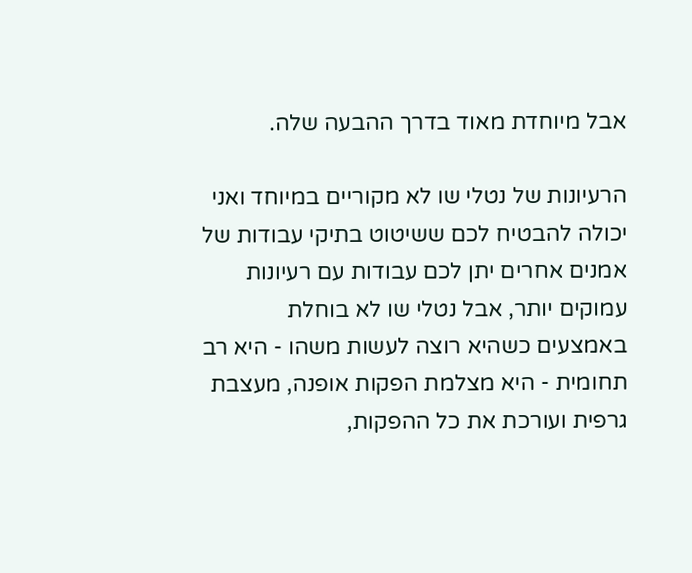אבל מיוחדת מאוד בדרך ההבעה שלה.

הרעיונות של נטלי שו לא מקוריים במיוחד ואני יכולה להבטיח לכם ששיטוט בתיקי עבודות של אמנים אחרים יתן לכם עבודות עם רעיונות עמוקים יותר, אבל נטלי שו לא בוחלת באמצעים כשהיא רוצה לעשות משהו - היא רב תחומית - היא מצלמת הפקות אופנה, מעצבת גרפית ועורכת את כל ההפקות,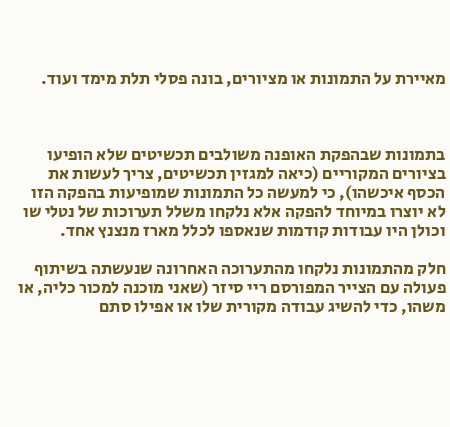מאיירת על התמונות או מציורים, בונה פסלי תלת מימד ועוד.



בתמונות שבהפקת האופנה משולבים תכשיטים שלא הופיעו בציורים המקוריים (כיאה למגזין תכשיטים, צריך לעשות את הכסף איכשהו), כי למעשה כל התמונות שמופיעות בהפקה הזו לא יוצרו במיוחד להפקה אלא נלקחו משלל תערוכות של נטלי שו וכולן היו עבודות קודמות שנאספו לכלל מארז מנצנץ אחד.

חלק מהתמונות נלקחו מהתערוכה האחרונה שנעשתה בשיתוף פעולה עם הצייר המפורסם ריי סיזר (שאני מוכנה למכור כליה, או משהו, כדי להשיג עבודה מקורית שלו או אפילו סתם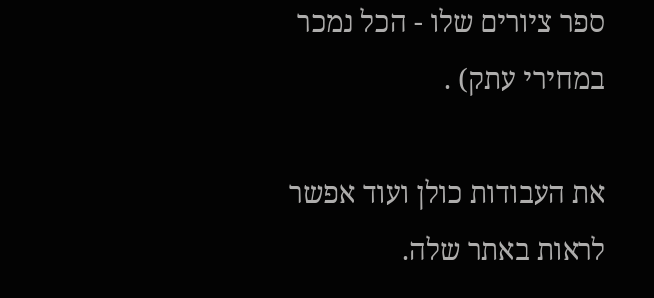ספר ציורים שלו - הכל נמכר במחירי עתק) .

את העבודות כולן ועוד אפשר לראות באתר שלה.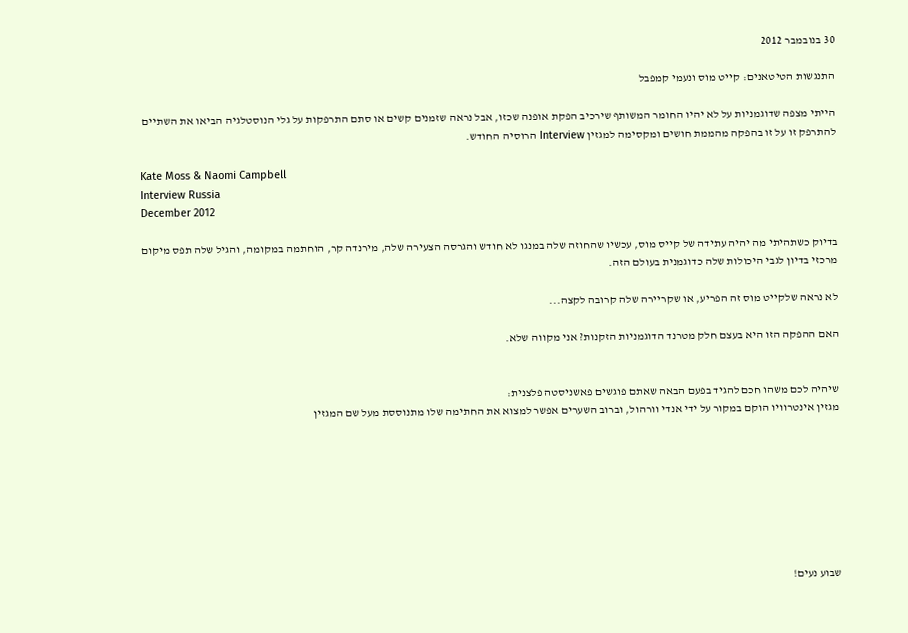30 בנובמבר 2012

התנגשות הטיטאנים: קייט מוס ונעמי קמפבל

הייתי מצפה שדוגמניות על לא יהיו החומר המשותף שירכיב הפקת אופנה שכזו, אבל נראה שזמנים קשים או סתם התרפקות על גלי הנוסטלגיה הביאו את השתיים להתרפק זו על זו בהפקה מהממת חושים ומקסימה למגזין Interview הרוסיה החודש.

Kate Moss & Naomi Campbell
Interview Russia
December 2012

בדיוק כשתהיתי מה יהיה עתידה של קייס מוס, עכשיו שהחוזה שלה במנגו לא חודש והגרסה הצעירה שלה, מירנדה קר, הוחתמה במקומה, והגיל שלה תפס מיקום מרכזי בדיון לגבי היכולות שלה כדוגמנית בעולם הזה.

לא נראה שלקייט מוס זה הפריע, או שקריירה שלה קרובה לקצה...

האם ההפקה הזו היא בעצם חלק מטרנד הדוגמניות הזקנות? אני מקווה שלא.


שיהיה לכם משהו חכם להגיד בפעם הבאה שאתם פוגשים פאשניסטה פלצנית:
מגזין אינטרוויו הוקם במקור על ידי אנדי וורהול, וברוב השערים אפשר למצוא את החתימה שלו מתנוססת מעל שם המגזין








שבוע נעים!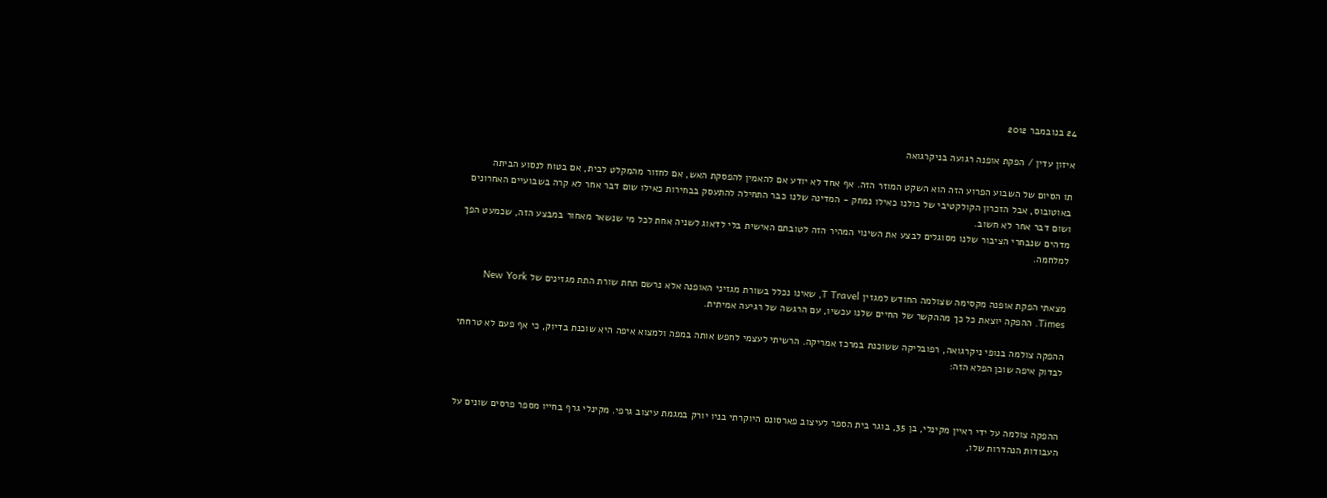24 בנובמבר 2012

איזון עדין / הפקת אופנה רגועה בניקרגואה

תו הסיום של השבוע הפרוע הזה הוא השקט המוזר הזה. אף אחד לא יודע אם להאמין להפסקת האש, אם לחזור מהמקלט לבית, אם בטוח לנסוע הביתה באוטובוס, אבל הזכרון הקולקטיבי של כולנו כאילו נמחק - המדינה שלנו כבר התחילה להתעסק בבחירות כאילו שום דבר אחר לא קרה בשבועיים האחרונים ושום דבר אחר לא חשוב.
מדהים שנבחרי הציבור שלנו מסוגלים לבצע את השינוי המהיר הזה לטובתם האישית בלי לדאוג לשניה אחת לכל מי שנשאר מאחור במבצע הזה, שכמעט הפך למלחמה.


מצאתי הפקת אופנה מקסימה שצולמה החודש למגזין T Travel, שאינו נכלל בשורת מגזיני האופנה אלא נרשם תחת שורת התת מגזינים של New York Times. ההפקה יוצאת כל כך מההקשר של החיים שלנו עכשיו, עם הרגשה של רגיעה אמיתית.

ההפקה צולמה בנופי ניקרגואה, רפובליקה ששוכנת במרכז אמריקה. הרשיתי לעצמי לחפש אותה במפה ולמצוא איפה היא שוכנת בדיוק, כי אף פעם לא טרחתי לבדוק איפה שוכן הפלא הזה:



ההפקה צולמה על ידי ראיין מקינלי, בן 35, בוגר בית הספר לעיצוב פארסונס היוקרתי בניו יורק במגמת עיצוב גרפי. מקינלי גרף בחייו מספר פרסים שונים על העבודות הנהדרות שלו,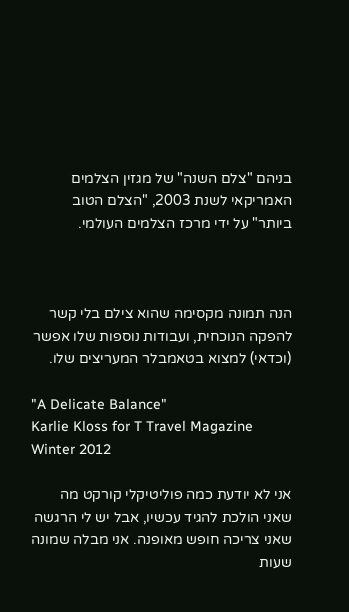בניהם "צלם השנה" של מגזין הצלמים האמריקאי לשנת 2003, "הצלם הטוב ביותר" על ידי מרכז הצלמים העולמי.



הנה תמונה מקסימה שהוא צילם בלי קשר להפקה הנוכחית, ועבודות נוספות שלו אפשר (וכדאי) למצוא בטאמבלר המעריצים שלו.

"A Delicate Balance"
Karlie Kloss for T Travel Magazine
Winter 2012

אני לא יודעת כמה פוליטיקלי קורקט מה שאני הולכת להגיד עכשיו, אבל יש לי הרגשה שאני צריכה חופש מאופנה. אני מבלה שמונה שעות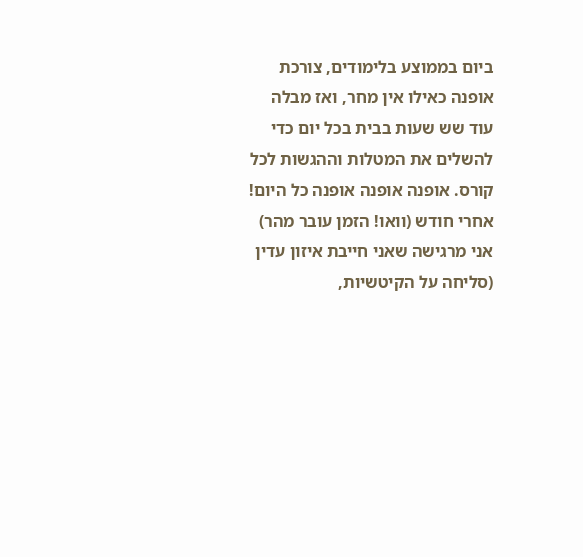ביום בממוצע בלימודים, צורכת אופנה כאילו אין מחר, ואז מבלה עוד שש שעות בבית בכל יום כדי להשלים את המטלות וההגשות לכל קורס. אופנה אופנה אופנה כל היום!
אחרי חודש (וואו! הזמן עובר מהר) אני מרגישה שאני חייבת איזון עדין (סליחה על הקיטשיות,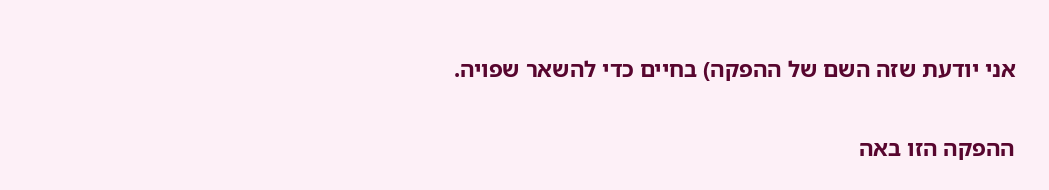אני יודעת שזה השם של ההפקה) בחיים כדי להשאר שפויה.

ההפקה הזו באה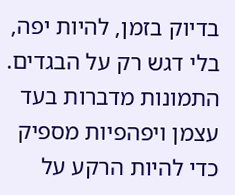בדיוק בזמן, להיות יפה, בלי דגש רק על הבגדים. התמונות מדברות בעד עצמן ויפהפיות מספיק כדי להיות הרקע על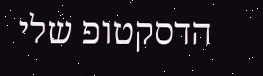הדסקטופ שלי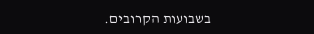בשבועות הקרובים.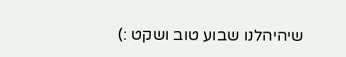שיהיהלנו שבוע טוב ושקט :)